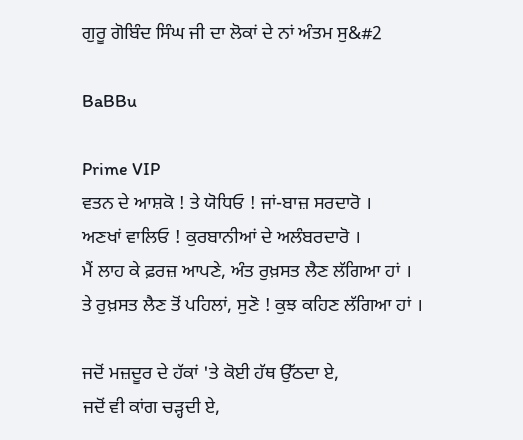ਗੁਰੂ ਗੋਬਿੰਦ ਸਿੰਘ ਜੀ ਦਾ ਲੋਕਾਂ ਦੇ ਨਾਂ ਅੰਤਮ ਸੁ&#2

BaBBu

Prime VIP
ਵਤਨ ਦੇ ਆਸ਼ਕੋ ! ਤੇ ਯੋਧਿਓ ! ਜਾਂ-ਬਾਜ਼ ਸਰਦਾਰੋ ।
ਅਣਖਾਂ ਵਾਲਿਓ ! ਕੁਰਬਾਨੀਆਂ ਦੇ ਅਲੰਬਰਦਾਰੋ ।
ਮੈਂ ਲਾਹ ਕੇ ਫ਼ਰਜ਼ ਆਪਣੇ, ਅੰਤ ਰੁਖ਼ਸਤ ਲੈਣ ਲੱਗਿਆ ਹਾਂ ।
ਤੇ ਰੁਖ਼ਸਤ ਲੈਣ ਤੋਂ ਪਹਿਲਾਂ, ਸੁਣੋ ! ਕੁਝ ਕਹਿਣ ਲੱਗਿਆ ਹਾਂ ।

ਜਦੋਂ ਮਜ਼ਦੂਰ ਦੇ ਹੱਕਾਂ 'ਤੇ ਕੋਈ ਹੱਥ ਉੱਠਦਾ ਏ,
ਜਦੋਂ ਵੀ ਕਾਂਗ ਚੜ੍ਹਦੀ ਏ,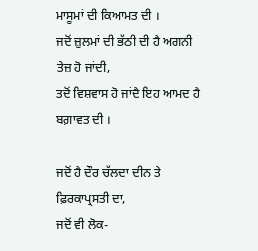ਮਾਸੂਮਾਂ ਦੀ ਕਿਆਮਤ ਦੀ ।
ਜਦੋਂ ਜ਼ੁਲਮਾਂ ਦੀ ਭੱਠੀ ਦੀ ਹੈ ਅਗਨੀ ਤੇਜ਼ ਹੋ ਜਾਂਦੀ,
ਤਦੋਂ ਵਿਸ਼ਵਾਸ ਹੋ ਜਾਂਦੈ ਇਹ ਆਮਦ ਹੈ ਬਗ਼ਾਵਤ ਦੀ ।

ਜਦੋਂ ਹੈ ਦੌਰ ਚੱਲਦਾ ਦੀਨ ਤੇ ਫ਼ਿਰਕਾਪ੍ਰਸਤੀ ਦਾ,
ਜਦੋਂ ਵੀ ਲੋਕ-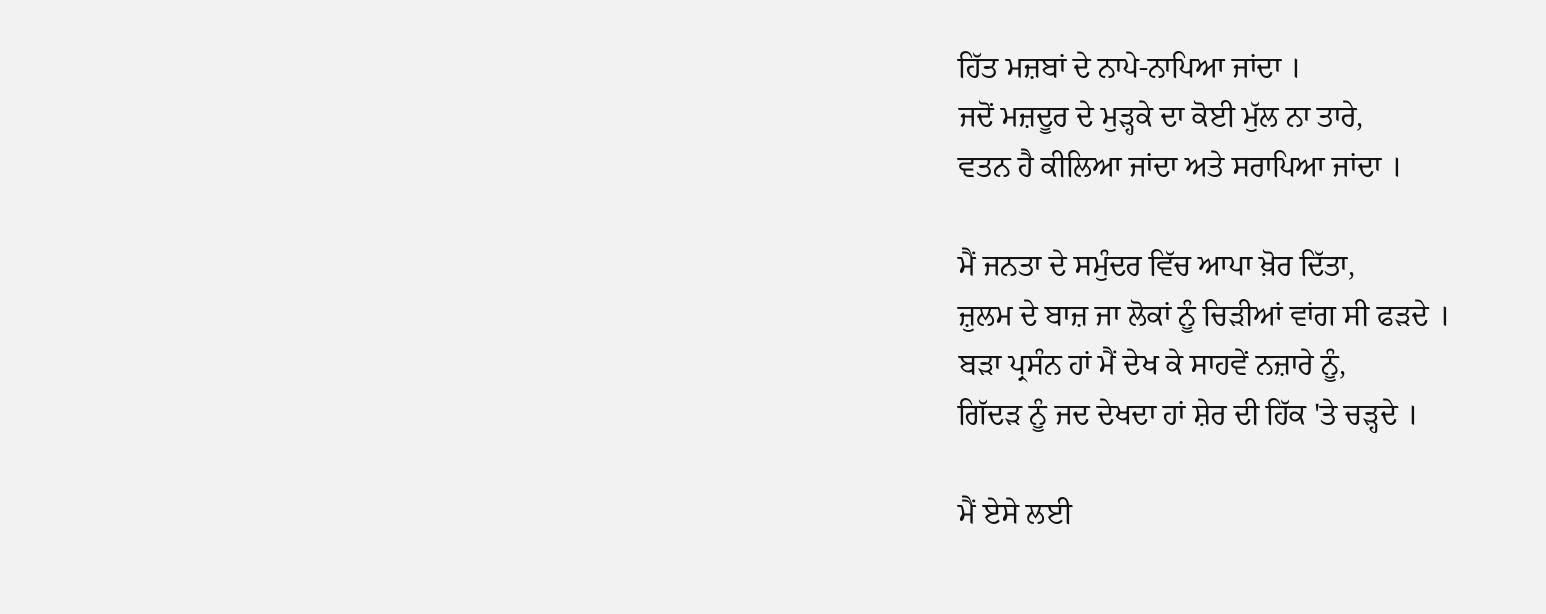ਹਿੱਤ ਮਜ਼ਬਾਂ ਦੇ ਨਾਪੇ-ਨਾਪਿਆ ਜਾਂਦਾ ।
ਜਦੋਂ ਮਜ਼ਦੂਰ ਦੇ ਮੁੜ੍ਹਕੇ ਦਾ ਕੋਈ ਮੁੱਲ ਨਾ ਤਾਰੇ,
ਵਤਨ ਹੈ ਕੀਲਿਆ ਜਾਂਦਾ ਅਤੇ ਸਰਾਪਿਆ ਜਾਂਦਾ ।

ਮੈਂ ਜਨਤਾ ਦੇ ਸਮੁੰਦਰ ਵਿੱਚ ਆਪਾ ਖ਼ੋਰ ਦਿੱਤਾ,
ਜ਼ੁਲਮ ਦੇ ਬਾਜ਼ ਜਾ ਲੋਕਾਂ ਨੂੰ ਚਿੜੀਆਂ ਵਾਂਗ ਸੀ ਫੜਦੇ ।
ਬੜਾ ਪ੍ਰਸੰਨ ਹਾਂ ਮੈਂ ਦੇਖ ਕੇ ਸਾਹਵੇਂ ਨਜ਼ਾਰੇ ਨੂੰ,
ਗਿੱਦੜ ਨੂੰ ਜਦ ਦੇਖਦਾ ਹਾਂ ਸ਼ੇਰ ਦੀ ਹਿੱਕ 'ਤੇ ਚੜ੍ਹਦੇ ।

ਮੈਂ ਏਸੇ ਲਈ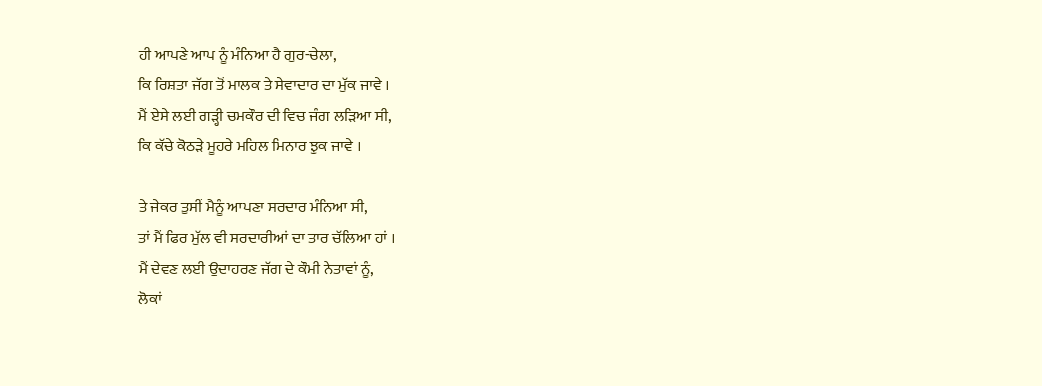ਹੀ ਆਪਣੇ ਆਪ ਨੂੰ ਮੰਨਿਆ ਹੈ ਗੁਰ-ਚੇਲਾ,
ਕਿ ਰਿਸ਼ਤਾ ਜੱਗ ਤੋਂ ਮਾਲਕ ਤੇ ਸੇਵਾਦਾਰ ਦਾ ਮੁੱਕ ਜਾਵੇ ।
ਮੈਂ ਏਸੇ ਲਈ ਗੜ੍ਹੀ ਚਮਕੌਰ ਦੀ ਵਿਚ ਜੰਗ ਲੜਿਆ ਸੀ,
ਕਿ ਕੱਚੇ ਕੋਠੜੇ ਮੂਹਰੇ ਮਹਿਲ ਮਿਨਾਰ ਝੁਕ ਜਾਵੇ ।

ਤੇ ਜੇਕਰ ਤੁਸੀਂ ਮੈਨੂੰ ਆਪਣਾ ਸਰਦਾਰ ਮੰਨਿਆ ਸੀ,
ਤਾਂ ਮੈਂ ਫਿਰ ਮੁੱਲ ਵੀ ਸਰਦਾਰੀਆਂ ਦਾ ਤਾਰ ਚੱਲਿਆ ਹਾਂ ।
ਮੈਂ ਦੇਵਣ ਲਈ ਉਦਾਹਰਣ ਜੱਗ ਦੇ ਕੌਮੀ ਨੇਤਾਵਾਂ ਨੂੰ,
ਲੋਕਾਂ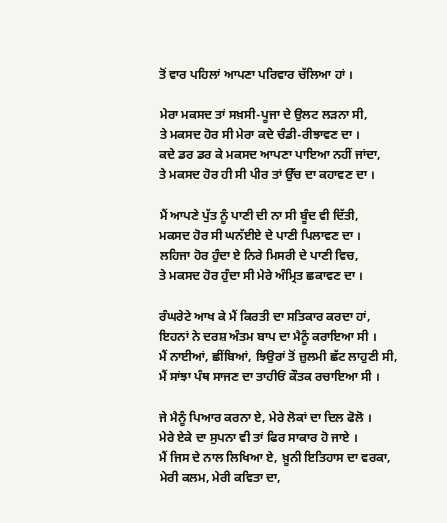ਤੋਂ ਵਾਰ ਪਹਿਲਾਂ ਆਪਣਾ ਪਰਿਵਾਰ ਚੱਲਿਆ ਹਾਂ ।

ਮੇਰਾ ਮਕਸਦ ਤਾਂ ਸਖ਼ਸੀ-ਪੂਜਾ ਦੇ ਉਲਟ ਲੜਨਾ ਸੀ,
ਤੇ ਮਕਸਦ ਹੋਰ ਸੀ ਮੇਰਾ ਕਦੇ ਚੰਡੀ-ਰੀਝਾਵਣ ਦਾ ।
ਕਦੇ ਡਰ ਡਰ ਕੇ ਮਕਸਦ ਆਪਣਾ ਪਾਇਆ ਨਹੀਂ ਜਾਂਦਾ,
ਤੇ ਮਕਸਦ ਹੋਰ ਹੀ ਸੀ ਪੀਰ ਤਾਂ ਉੱਚ ਦਾ ਕਹਾਵਣ ਦਾ ।

ਮੈਂ ਆਪਣੇ ਪੁੱਤ ਨੂੰ ਪਾਣੀ ਦੀ ਨਾ ਸੀ ਬੂੰਦ ਵੀ ਦਿੱਤੀ,
ਮਕਸਦ ਹੋਰ ਸੀ ਘਨੱਈਏ ਦੇ ਪਾਣੀ ਪਿਲਾਵਣ ਦਾ ।
ਲਹਿਜਾ ਹੋਰ ਹੁੰਦਾ ਏ ਨਿਰੇ ਮਿਸਰੀ ਦੇ ਪਾਣੀ ਵਿਚ,
ਤੇ ਮਕਸਦ ਹੋਰ ਹੁੰਦਾ ਸੀ ਮੇਰੇ ਅੰਮ੍ਰਿਤ ਛਕਾਵਣ ਦਾ ।

ਰੰਘਰੇਟੇ ਆਖ ਕੇ ਮੈਂ ਕਿਰਤੀ ਦਾ ਸਤਿਕਾਰ ਕਰਦਾ ਹਾਂ,
ਇਹਨਾਂ ਨੇ ਦਰਸ਼ ਅੰਤਮ ਬਾਪ ਦਾ ਮੈਨੂੰ ਕਰਾਇਆ ਸੀ ।
ਮੈਂ ਨਾਈਆਂ, ਛੀਂਬਿਆਂ, ਝਿਉਰਾਂ ਤੋਂ ਜ਼ੁਲਮੀ ਛੱਟ ਲਾਹੁਣੀ ਸੀ,
ਮੈਂ ਸਾਂਝਾ ਪੰਥ ਸਾਜਣ ਦਾ ਤਾਹੀਓਂ ਕੌਤਕ ਰਚਾਇਆ ਸੀ ।

ਜੇ ਮੈਨੂੰ ਪਿਆਰ ਕਰਨਾ ਏ, ਮੇਰੇ ਲੋਕਾਂ ਦਾ ਦਿਲ ਫੋਲੋ ।
ਮੇਰੇ ਏਕੇ ਦਾ ਸੁਪਨਾ ਵੀ ਤਾਂ ਫਿਰ ਸਾਕਾਰ ਹੋ ਜਾਏ ।
ਮੈਂ ਜਿਸ ਦੇ ਨਾਲ ਲਿਖਿਆ ਏ, ਖ਼ੂਨੀ ਇਤਿਹਾਸ ਦਾ ਵਰਕਾ,
ਮੇਰੀ ਕਲਮ, ਮੇਰੀ ਕਵਿਤਾ ਦਾ,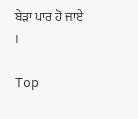ਬੇੜਾ ਪਾਰ ਹੋ ਜਾਏ ।

Top